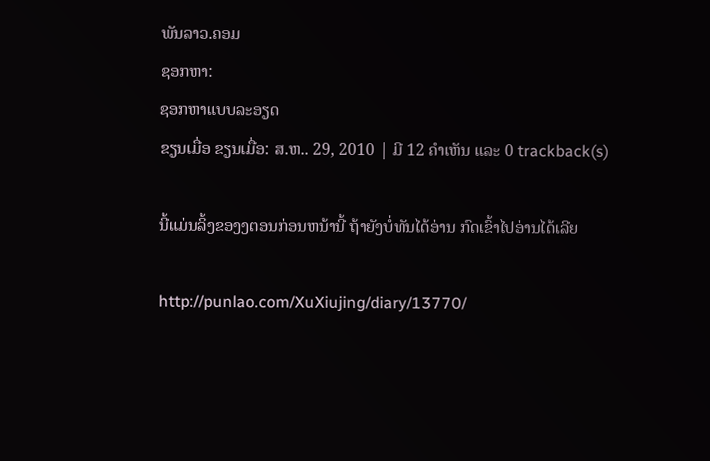ພັນລາວ.ຄອມ
ຊອກຫາ:
ຊອກຫາແບບລະອຽດ
ຂຽນເມື່ອ ຂຽນເມື່ອ: ສ.ຫ.. 29, 2010 | ມີ 12 ຄຳເຫັນ ແລະ 0 trackback(s)

ນີ້ແມ່ນລິ້ງຂອງງຕອນກ່ອນຫນ້ານີ້ ຖ້າຍັງບໍ່ທັນໄດ້ອ່ານ ກົດເຂົ້າໄປອ່ານໄດ້ເລີຍ

http://punlao.com/XuXiujing/diary/13770/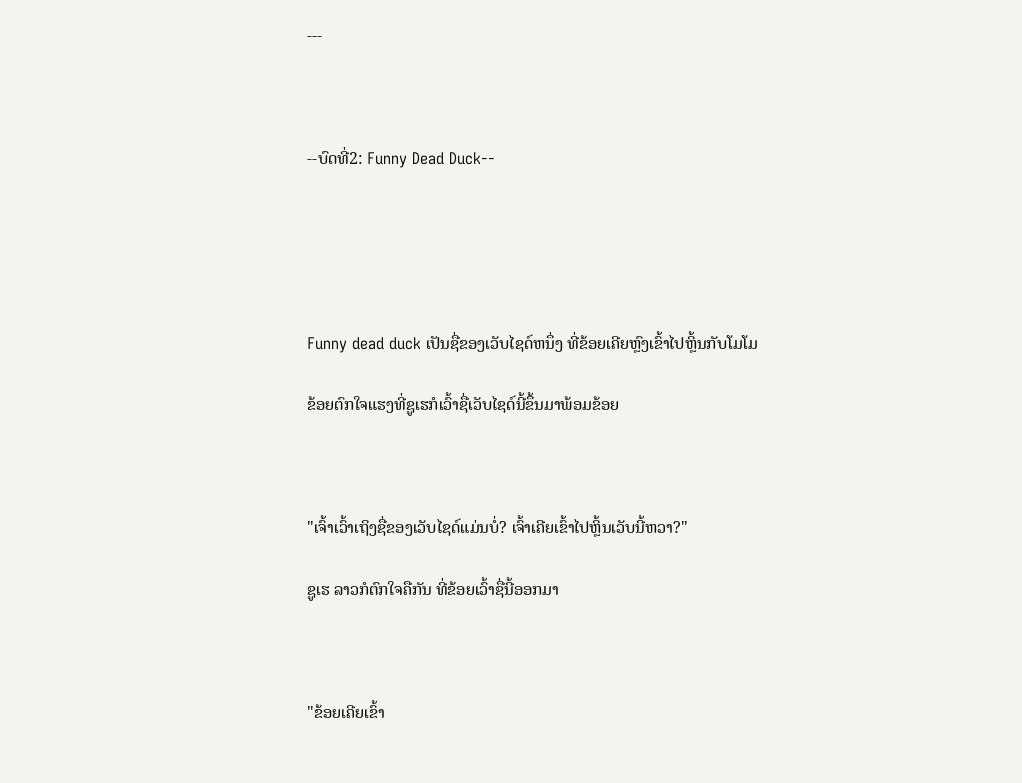---



--ບົດທີ່2: Funny Dead Duck--





Funny dead duck ເປັນຊື່ຂອງເວັບໄຊດ໌ຫນຶ່ງ ທີ່ຂ້ອຍເຄີຍຫຼົງເຂົ້າໄປຫຼິ້ນກັບໂມໂມ

ຂ້ອຍຕົກໃຈແຮງທີ່ຊູເຮກໍເວົ້າຊື່ເວັບໄຊດ໌ນີ້ຂຶ້ນມາພ້ອມຂ້ອຍ



"ເຈົ້າເວົ້າເຖິງຊື່ຂອງເວັບໄຊດ໌ແມ່ນບໍ່? ເຈົ້າເຄີຍເຂົ້າໄປຫຼິ້ນເວັບນີ້ຫວາ?"

ຊູເຮ ລາວກໍຕົກໃຈຄືກັນ ທີ່ຂ້ອຍເວົ້າຊື່ນີ້ອອກມາ



"ຂ້ອຍເຄີຍເຂົ້າ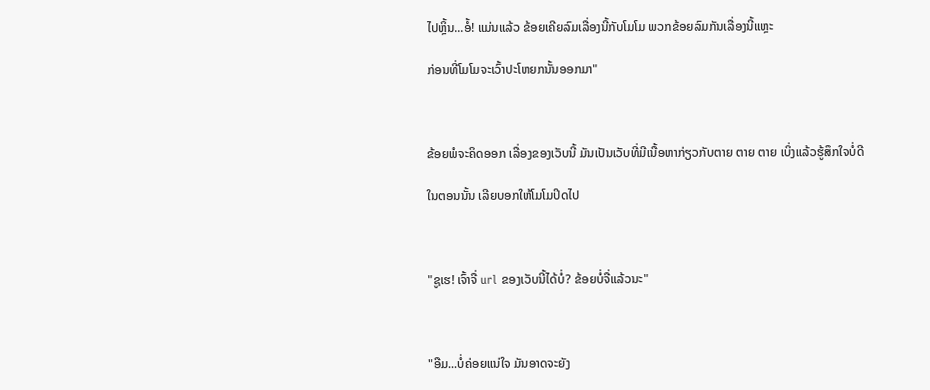ໄປຫຼິ້ນ...ອໍ້! ແມ່ນແລ້ວ ຂ້ອຍເຄີຍລົມເລື່ອງນີ້ກັບໂມໂມ ພວກຂ້ອຍລົມກັນເລື່ອງນີ້ແຫຼະ

ກ່ອນທີ່ໂມໂມຈະເວົ້າປະໂຫຍກນັ້ນອອກມາ"



ຂ້ອຍພໍຈະຄິດອອກ ເລື່ອງຂອງເວັບນີ້ ມັນເປັນເວັບທີ່ມີເນື້ອຫາກ່ຽວກັບຕາຍ ຕາຍ ຕາຍ ເບິ່ງແລ້ວຮູ້ສຶກໃຈບໍ່ດີ

ໃນຕອນນັ້ນ ເລີຍບອກໃຫ້ໂມໂມປິດໄປ



"ຊູເຮ! ເຈົ້າຈື່ url ຂອງເວັບນີ້ໄດ້ບໍ່? ຂ້ອຍບໍ່ຈື່ແລ້ວນະ"



"ອືມ...ບໍ່ຄ່ອຍແນ່ໃຈ ມັນອາດຈະຍັງ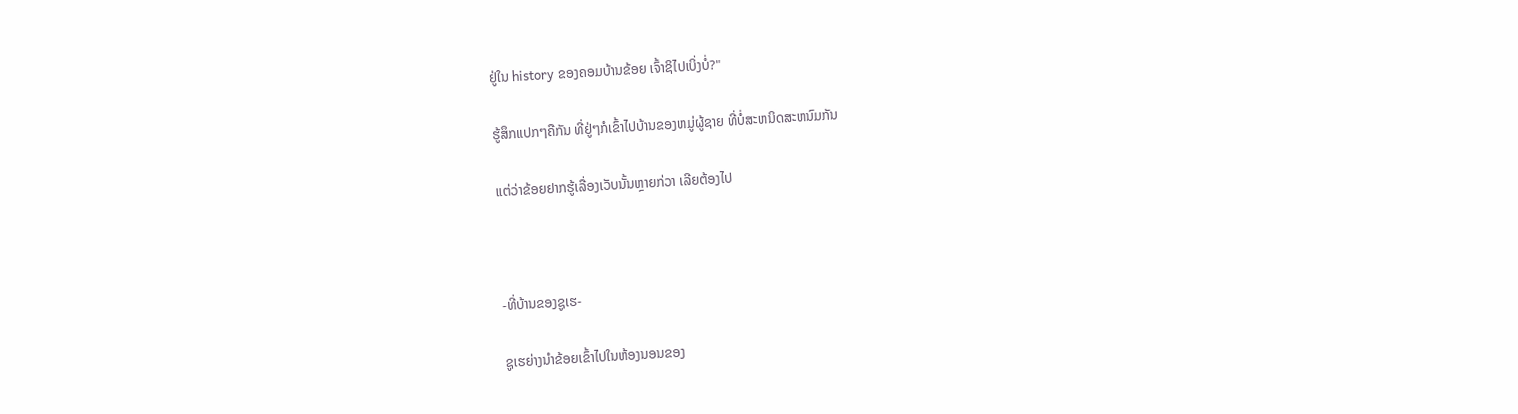ຢູ່ໃນ history ຂອງຄອມບ້ານຂ້ອຍ ເຈົ້າຊິໄປເບິ່ງບໍ່?"

ຮູ້ສຶກແປກໆຄືກັນ ທີ່ຢູ່ໆກໍເຂົ້າໄປບ້ານຂອງຫມູ່ຜູ້ຊາຍ ທີ່ບໍ່ສະຫນິດສະຫນົມກັນ

ແຕ່ວ່າຂ້ອຍຢາກຮູ້ເລື່ອງເວັບນັ້ນຫຼາຍກ່ວາ ເລີຍຕ້ອງໄປ



-ທີ່ບ້ານຂອງຊູເຮ-

ຊູເຮຍ່າງນຳຂ້ອຍເຂົ້າໄປໃນຫ້ອງນອນຂອງ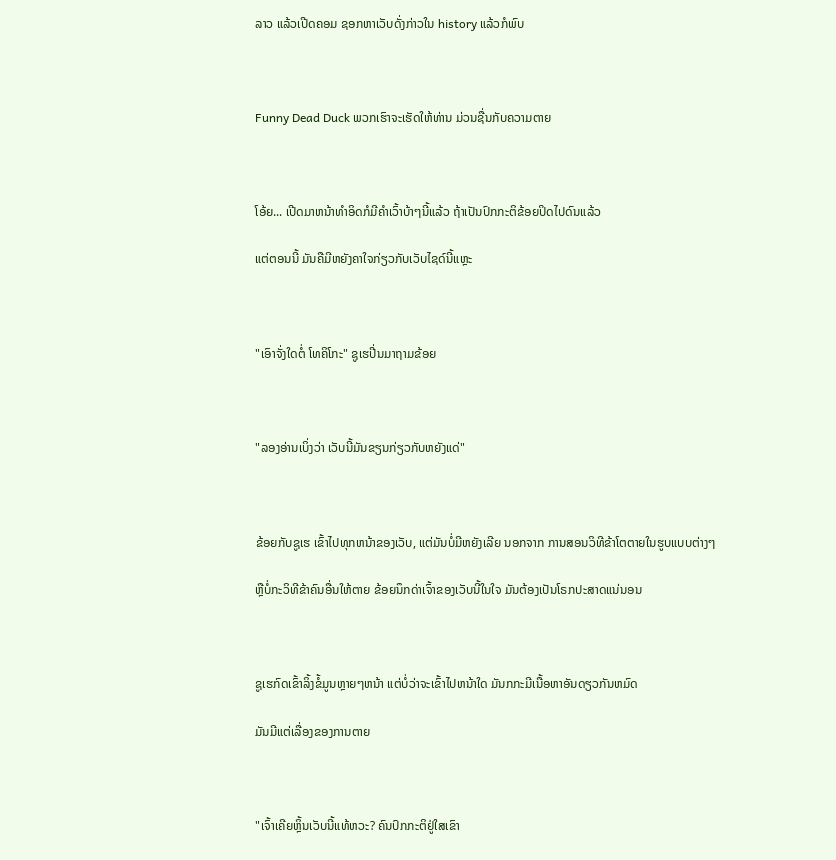ລາວ ແລ້ວເປີດຄອມ ຊອກຫາເວັບດັ່ງກ່າວໃນ history ແລ້ວກໍພົບ



Funny Dead Duck ພວກເຮົາຈະເຮັດໃຫ້ທ່ານ ມ່ວນຊື່ນກັບຄວາມຕາຍ



ໂອ້ຍ... ເປີດມາຫນ້າທຳອິດກໍມີຄຳເວົ້າບ້າໆນີ້ແລ້ວ ຖ້າເປັນປົກກະຕິຂ້ອຍປິດໄປດົນແລ້ວ

ແຕ່ຕອນນີ້ ມັນຄືມີຫຍັງຄາໃຈກ່ຽວກັບເວັບໄຊດ໌ນີ້ແຫຼະ



"ເອົາຈັ່ງໃດຕໍ່ ໂທຄິໂກະ" ຊູເຮປີ່ນມາຖາມຂ້ອຍ



"ລອງອ່ານເບິ່ງວ່າ ເວັບນີ້ມັນຂຽນກ່ຽວກັບຫຍັງແດ່"



ຂ້ອຍກັບຊູເຮ ເຂົ້າໄປທຸກຫນ້າຂອງເວັບ, ແຕ່ມັນບໍ່ມີຫຍັງເລີຍ ນອກຈາກ ການສອນວິທີຂ້າໂຕຕາຍໃນຮູບແບບຕ່າງໆ

ຫຼືບໍ່ກະວິທີຂ້າຄົນອື່ນໃຫ້ຕາຍ ຂ້ອຍນຶກດ່າເຈົ້າຂອງເວັບນີ້ໃນໃຈ ມັນຕ້ອງເປັນໂຣກປະສາດແນ່ນອນ



ຊູເຮກົດເຂົ້າລິ້ງຂໍ້ມູນຫຼາຍໆຫນ້າ ແຕ່ບໍ່ວ່າຈະເຂົ້າໄປຫນ້າໃດ ມັນກກະມີເນື້ອຫາອັນດຽວກັນຫມົດ

ມັນມີແຕ່ເລື່ອງຂອງການຕາຍ



"ເຈົ້າເຄີຍຫຼິ້ນເວັບນີ້ແທ້ຫວະ? ຄົນປົກກະຕິຢູ່ໃສເຂົາ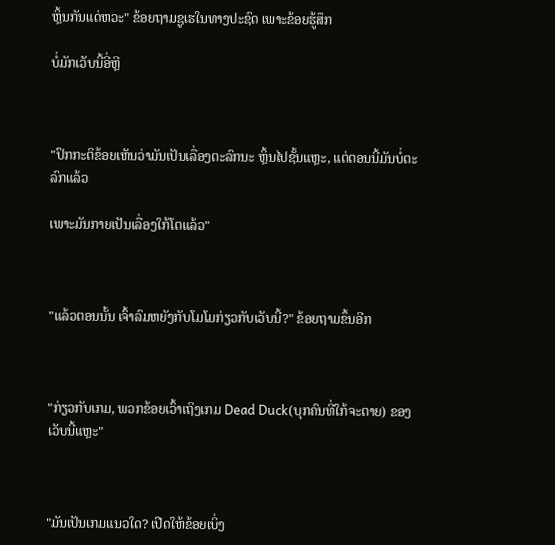ຫຼິ້ນກັນແດ່ຫວະ" ຂ້ອຍຖາມຊູເຮໃນທາງປະຊົດ ເພາະຂ້ອຍຮູ້ສຶກ

ບໍ່ມັກເວັບນີ້ອີ່ຫຼີ



"ປົກກະຕິຂ້ອຍເຫັນວ່າມັນເປັນເລື່ອງຕະລົກນະ ຫຼິ້ນໄປຊັ້ນແຫຼະ, ແຕ່ຕອນນີ້ມັນບໍ່ຕະລົກແລ້ວ

ເພາະມັນກາຍເປັນເລື່ອງໃກ້ໂຕແລ້ວ"



"ແລ້ວຕອນນັ້ນ ເຈົ້າລົມຫຍັງກັບໂມໂມກ່ຽວກັບເວັບນີ້?" ຂ້ອຍຖາມຂຶ້ນອີກ



"ກ່ຽວກັບເກມ, ພວກຂ້ອຍເວົ້າເຖິງເກມ Dead Duck(ບຸກຄົນທີ່ໃກ້ຈະຕາຍ) ຂອງເວັບນີ້ແຫຼະ"



"ມັນເປັນເກມແນວໃດ? ເປີດໃຫ້ຂ້ອຍເບິ່ງ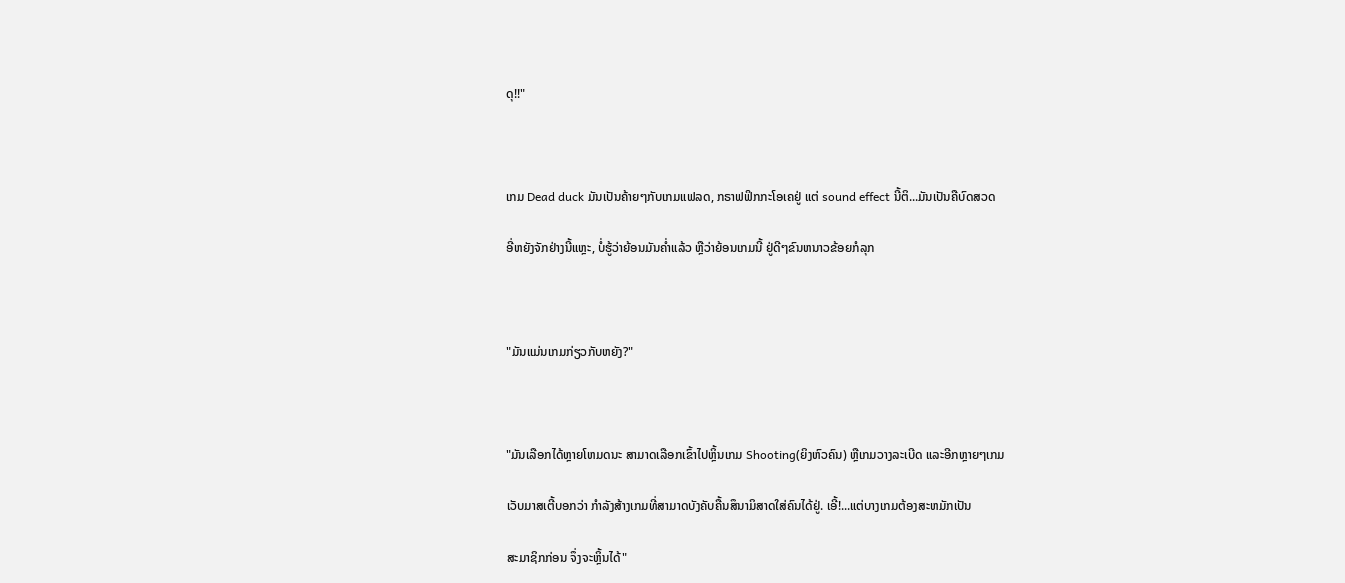ດຸ!!"



ເກມ Dead duck ມັນເປັນຄ້າຍໆກັບເກມແຟລດ, ກຣາຟຟິກກະໂອເຄຢູ່ ແຕ່ sound effect ນີ້ຕິ...ມັນເປັນຄືບົດສວດ

ອີ່ຫຍັງຈັກຢ່າງນີ້ແຫຼະ, ບໍ່ຮູ້ວ່າຍ້ອນມັນຄ່ຳແລ້ວ ຫຼືວ່າຍ້ອນເກມນີ້ ຢູ່ດີໆຂົນຫນາວຂ້ອຍກໍລຸກ



"ມັນແມ່ນເກມກ່ຽວກັບຫຍັງ?"



"ມັນເລືອກໄດ້ຫຼາຍໂຫມດນະ ສາມາດເລືອກເຂົ້າໄປຫຼິ້ນເກມ Shooting(ຍິງຫົວຄົນ) ຫຼືເກມວາງລະເບີດ ແລະອີກຫຼາຍໆເກມ

ເວັບມາສເຕີ້ບອກວ່າ ກຳລັງສ້າງເກມທີ່ສາມາດບັງຄັບຄື້ນສຶນາມິສາດໃສ່ຄົນໄດ້ຢູ່. ເອີ້!...ແຕ່ບາງເກມຕ້ອງສະຫມັກເປັນ

ສະມາຊິກກ່ອນ ຈຶ່ງຈະຫຼິ້ນໄດ້"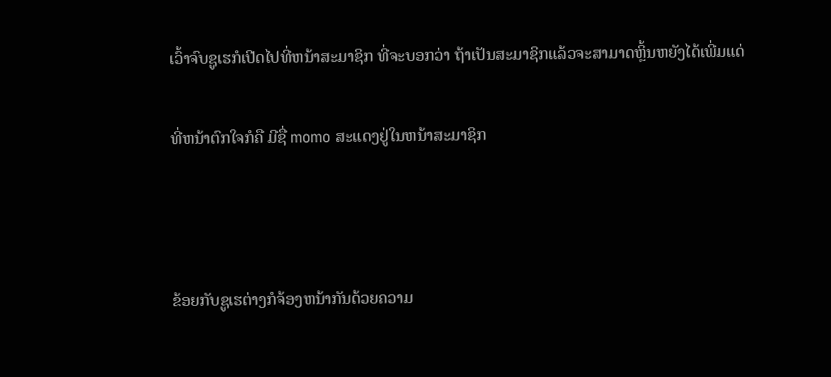ເວົ້າຈົບຊູເຮກໍເປີດໄປທີ່ຫນ້າສະມາຊິກ ທີ່ຈະບອກວ່າ ຖ້າເປັນສະມາຊິກແລ້ວຈະສາມາດຫຼິ້ນຫຍັງໄດ້ເພີ່ມແດ່

ທີ່ຫນ້າຕົກໃຈກໍຄື ມີຊື່ momo ສະແດງຢູ່ໃນຫນ້າສະມາຊິກ



ຂ້ອຍກັບຊູເຮຕ່າງກໍຈ້ອງຫນ້າກັນດ້ວຍຄວາມ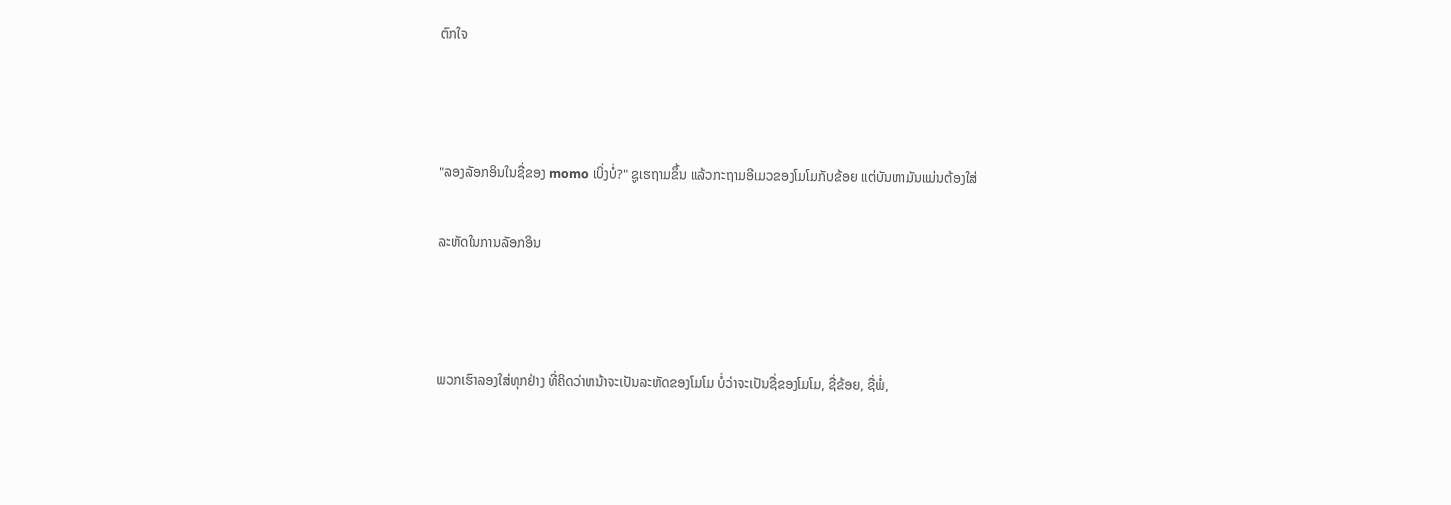ຕົກໃຈ



"ລອງລັອກອິນໃນຊື່ຂອງ momo ເບິ່ງບໍ່?" ຊູເຮຖາມຂຶ້ນ ແລ້ວກະຖາມອີເມວຂອງໂມໂມກັບຂ້ອຍ ແຕ່ບັນຫາມັນແມ່ນຕ້ອງໃສ່

ລະຫັດໃນການລັອກອິນ



ພວກເຮົາລອງໃສ່ທຸກຢ່າງ ທີ່ຄິດວ່າຫນ້າຈະເປັນລະຫັດຂອງໂມໂມ ບໍ່ວ່າຈະເປັນຊື່ຂອງໂມໂມ, ຊື່ຂ້ອຍ, ຊື່ພໍ່,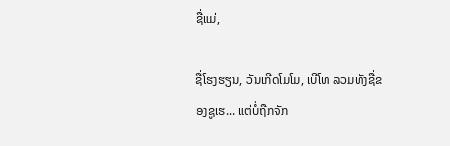ຊື່ແມ່,

ຊື່ໂຮງຮຽນ, ວັນເກີດໂມໂມ, ເບີໂທ ລວມທັງຊື່ຂອງຊູເຮ... ແຕ່ບໍ່ຖືກຈັກ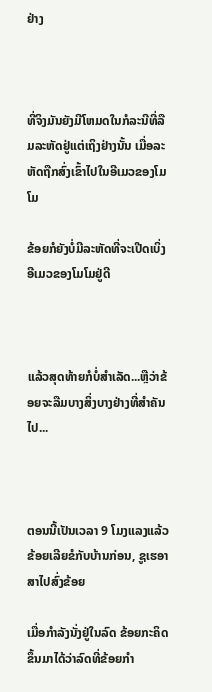ຢ່າງ



ທີ່ຈິງມັນຍັງມີໂຫມດໃນກໍລະນີທີ່ລືມລະຫັດຢູ່ແຕ່ເຖິງຢ່າງນັ້ນ ເມື່ອລະຫັດຖືກສົ່ງເຂົ້າໄປໃນອີເມວຂອງໂມໂມ

ຂ້ອຍກໍຍັງບໍ່ມີລະຫັດທີ່ຈະເປີດເບິ່ງອີເມວຂອງໂມໂມຢູ່ດີ



ແລ້ວສຸດທ້າຍກໍບໍ່ສຳເລັດ...ຫຼືວ່າຂ້ອຍຈະລືມບາງສິ່ງບາງຢ່າງທີ່ສຳຄັນໄປ...



ຕອນນີ້ເປັນເວລາ 9 ໂມງແລງແລ້ວ ຂ້ອຍເລີຍຂໍກັບບ້ານກ່ອນ, ຊູເຮອາສາໄປສົ່ງຂ້ອຍ

ເມື່ອກຳລັງນັ່ງຢູ່ໃນລົດ ຂ້ອຍກະຄິດຂຶ້ນມາໄດ້ວ່າລົດທີ່ຂ້ອຍກຳ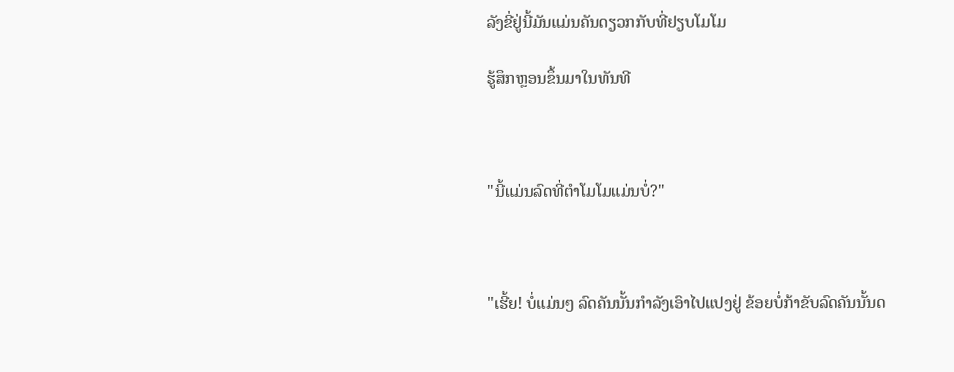ລັງຂີ່ຢູ່ນີ້ມັນແມ່ນຄັນດຽວກກັບທີ່ຢຽບໂມໂມ

ຮູ້ສຶກຫຼອນຂຶ້ນມາໃນທັນທີ



"ນີ້ແມ່ນລົດທີ່ຕຳໂມໂມແມ່ນບໍ່?"



"ເຮີ້ຍ! ບໍ່ແມ່ນໆ ລົດຄັນນັ້ນກຳລັງເອົາໄປແປງຢູ່ ຂ້ອຍບໍ່ກ້າຂັບລົດຄັນນັ້ນດ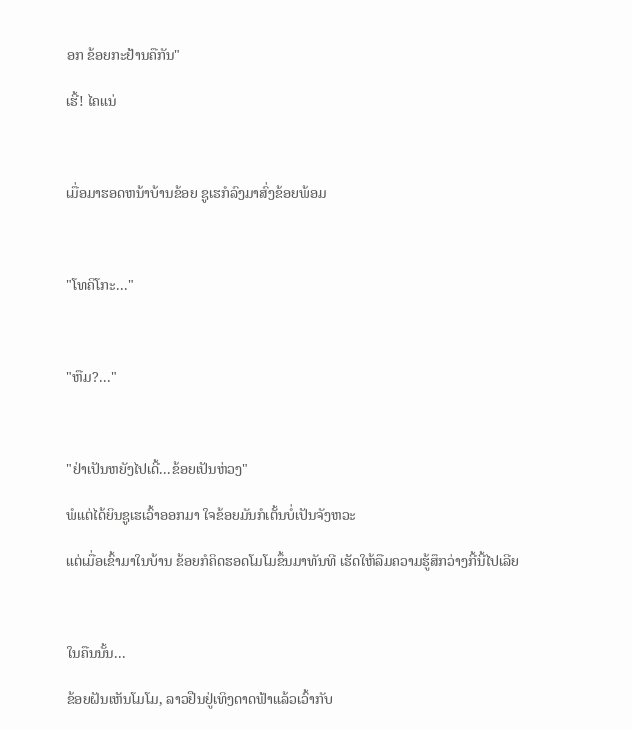ອກ ຂ້ອຍກະຢ້ານຄືກັນ"

ເຮີ້! ໄຄແນ່



ເມື່ອມາຮອດຫນ້າບ້ານຂ້ອຍ ຊູເຮກໍລົງມາສົ່ງຂ້ອຍພ້ອມ



"ໂທຄິໂກະ..."



"ຫືມ?..."



"ຢ່າເປັນຫຍັງໄປເດີ້...ຂ້ອຍເປັນຫ່ວງ"

ພໍແຕ່ໄດ້ຍິນຊູເຮເວົ້າອອກມາ ໃຈຂ້ອຍມັນກໍເຕັ້ນບໍ່ເປັນຈັງຫວະ

ແຕ່ເມື່ອເຂົ້າມາໃນບ້ານ ຂ້ອຍກໍຄິດຮອດໂມໂມຂຶ້ນມາທັນທີ ເຮັດໃຫ້ລືມຄວາມຮູ້ສຶກວ່າງກີ້ນີ້ໄປເລີຍ



ໃນຄືນນັ້ນ...

ຂ້ອຍຝັນເຫັນໂມໂມ, ລາວຢືນຢູ່ເທິງດາດຟ້າແລ້ວເວົ້າກັບ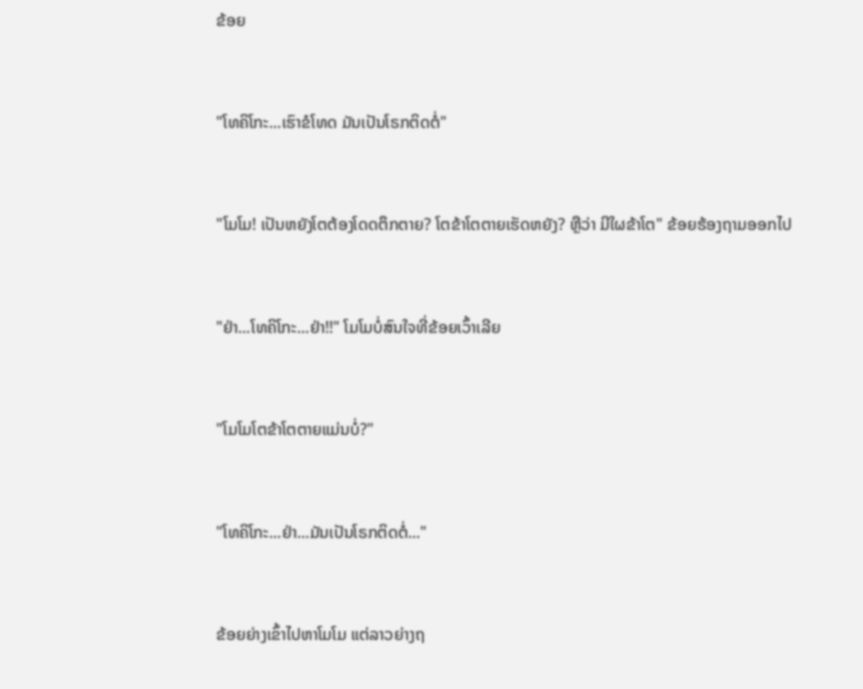ຂ້ອຍ



"ໂທຄິໂກະ...ເຮົາຂໍໂທດ ມັນເປັນໂຣກຕິດຕໍ່"



"ໂມໂມ! ເປັນຫຍັງໂຕຕ້ອງໂດດຕຶກຕາຍ? ໂຕຂ້າໂຕຕາຍເຮັດຫຍັງ? ຫຼືວ່າ ມີໃຜຂ້າໂຕ" ຂ້ອຍຮ້ອງຖາມອອກໄປ



"ຢ່າ...ໂທຄິໂກະ...ຢ່າ!!" ໂມໂມບໍ່ສົນໃຈທີ່ຂ້ອຍເວົ້າເລີຍ



"ໂມໂມໂຕຂ້າໂຕຕາຍແມ່ນບໍ່?"



"ໂທຄິໂກະ...ຢ່າ...ມັນເປັນໂຣກຕິດຕໍ່..."



ຂ້ອຍຍ່າງເຂົ້າໄປຫາໂມໂມ ແຕ່ລາວຍ່າງຖ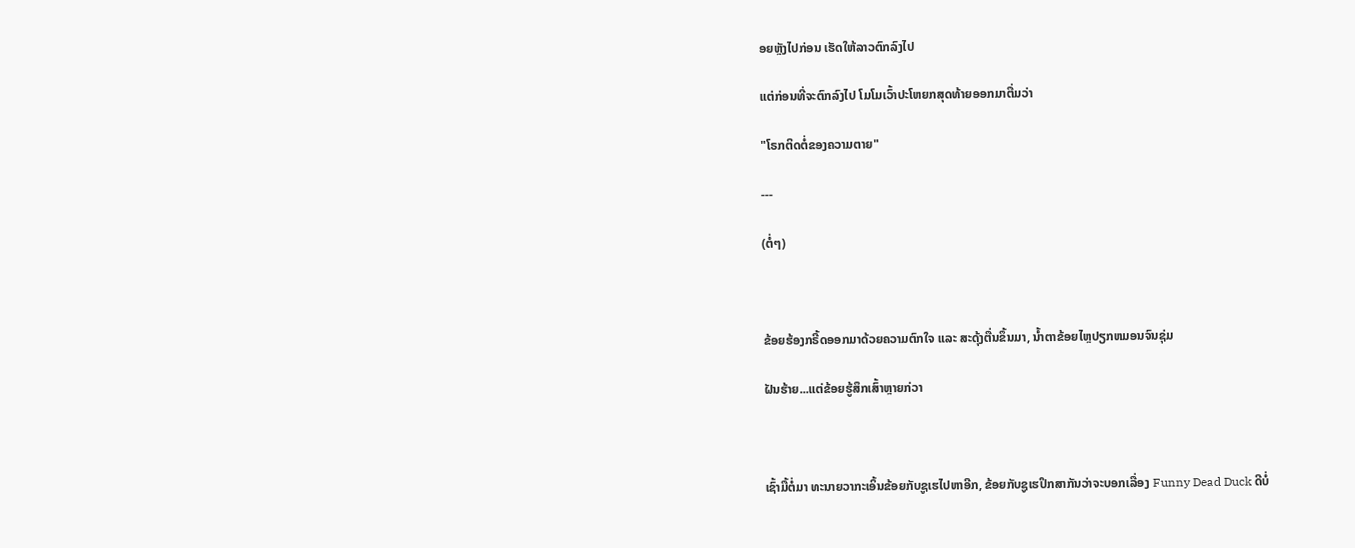ອຍຫຼັງໄປກ່ອນ ເຮັດໃຫ້ລາວຕົກລົງໄປ

ແຕ່ກ່ອນທີ່ຈະຕົກລົງໄປ ໂມໂມເວົ້າປະໂຫຍກສຸດທ້າຍອອກມາຕື່ມວ່າ

"ໂຣກຕິດຕໍ່ຂອງຄວາມຕາຍ"

---

(ຕໍ່ໆ)



ຂ້ອຍຮ້ອງກຣີ້ດອອກມາດ້ວຍຄວາມຕົກໃຈ ແລະ ສະດຸ້ງຕື່ນຂຶ້ນມາ, ນ້ຳຕາຂ້ອຍໄຫຼປຽກຫມອນຈົນຊຸ່ມ

ຝັນຮ້າຍ...ແຕ່ຂ້ອຍຮູ້ສຶກເສົ້າຫຼາຍກ່ວາ



ເຊົ້າມື້ຕໍ່ມາ ທະນາຍວາກະເອິ້ນຂ້ອຍກັບຊູເຮໄປຫາອີກ, ຂ້ອຍກັບຊູເຮປຶກສາກັນວ່າຈະບອກເລື່ອງ Funny Dead Duck ດີບໍ່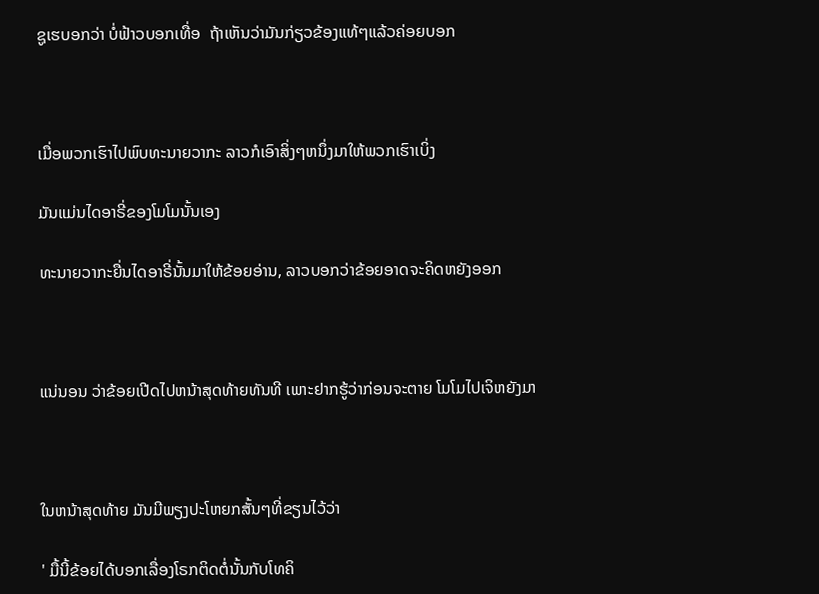ຊູເຮບອກວ່າ ບໍ່ຟ້າວບອກເທື່ອ  ຖ້າເຫັນວ່າມັນກ່ຽວຂ້ອງແທ້ໆແລ້ວຄ່ອຍບອກ



ເມື່ອພວກເຮົາໄປພົບທະນາຍວາກະ ລາວກໍເອົາສິ່ງໆຫນຶ່ງມາໃຫ້ພວກເຮົາເບິ່ງ

ມັນແມ່ນໄດອາຣີ່ຂອງໂມໂມນັ້ນເອງ

ທະນາຍວາກະຍື່ນໄດອາຣີ່ນັ້ນມາໃຫ້ຂ້ອຍອ່ານ, ລາວບອກວ່າຂ້ອຍອາດຈະຄິດຫຍັງອອກ



ແນ່ນອນ ວ່າຂ້ອຍເປີດໄປຫນ້າສຸດທ້າຍທັນທີ ເພາະຢາກຮູ້ວ່າກ່ອນຈະຕາຍ ໂມໂມໄປເຈິຫຍັງມາ



ໃນຫນ້າສຸດທ້າຍ ມັນມີພຽງປະໂຫຍກສັ້ນໆທີ່ຂຽນໄວ້ວ່າ

' ມື້ນີ້ຂ້ອຍໄດ້ບອກເລື່ອງໂຣກຕິດຕໍ່ນັ້ນກັບໂທຄິ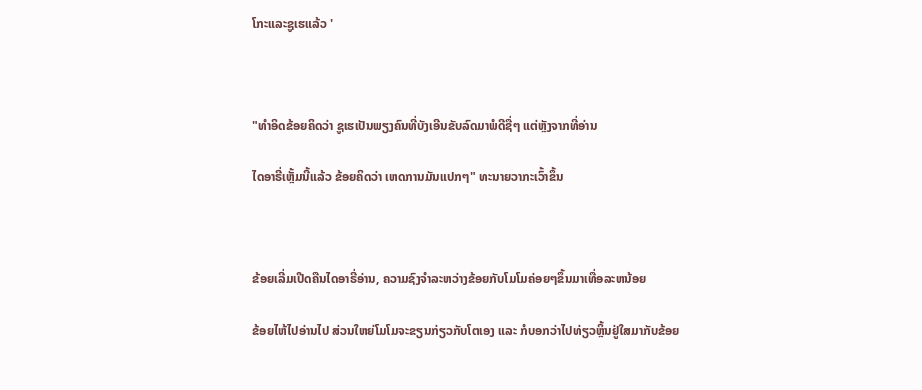ໂກະແລະຊູເຮແລ້ວ '



"ທຳອິດຂ້ອຍຄິດວ່າ ຊູເຮເປັນພຽງຄົນທີ່ບັງເອີນຂັບລົດມາພໍດີຊື່ໆ ແຕ່ຫຼັງຈາກທີ່ອ່ານ

ໄດອາຣີ່ເຫຼັ້ມນີ້ແລ້ວ ຂ້ອຍຄິດວ່າ ເຫດການມັນແປກໆ" ທະນາຍວາກະເວົ້າຂຶ້ນ



ຂ້ອຍເລີ່ມເປີດຄືນໄດອາຣີ່ອ່ານ, ຄວາມຊົງຈຳລະຫວ່າງຂ້ອຍກັບໂມໂມຄ່ອຍໆຂຶ້ນມາເທື່ອລະຫນ້ອຍ

ຂ້ອຍໄຫ້ໄປອ່ານໄປ ສ່ວນໃຫຍ່ໂມໂມຈະຂຽນກ່ຽວກັບໂຕເອງ ແລະ ກໍບອກວ່າໄປທ່ຽວຫຼິ້ນຢູ່ໃສມາກັບຂ້ອຍ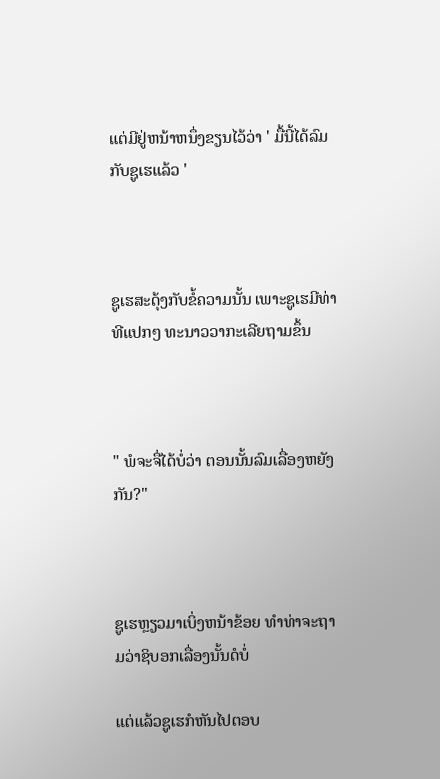ແຕ່ມີຢູ່ຫນ້າຫນຶ່ງຂຽນໄວ້ວ່າ ' ມື້ນີ້ໄດ້ລົມກັບຊູເຮແລ້ວ '



ຊູເຮສະດຸ້ງກັບຂໍ້ຄວາມນັ້ນ ເພາະຊູເຮມີທ່າທີແປກໆ ທະນາວວາກະເລີຍຖາມຂຶ້ນ



" ພໍຈະຈື່ໄດ້ບໍ່ວ່າ ຕອນນັ້ນລົມເລື່ອງຫຍັງກັນ?"



ຊູເຮຫຼຽວມາເບິ່ງຫນ້າຂ້ອຍ ທຳທ່າຈະຖາມວ່າຊິບອກເລື່ອງນັ້ນດໍບໍ່

ແຕ່ແລ້ວຊູເຮກໍຫັນໄປຕອບ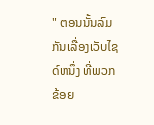" ຕອນນັ້ນລົມກັນເລື່ອງເວັບໄຊດ໌ຫນຶ່ງ ທີ່ພວກຂ້ອຍ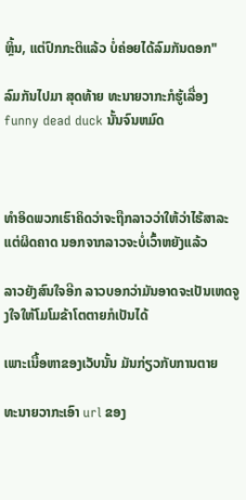ຫຼິ້ນ, ແຕ່ປົກກະຕິແລ້ວ ບໍ່ຄ່ອຍໄດ້ລົມກັນດອກ"

ລົມກັນໄປມາ ສຸດທ້າຍ ທະນາຍວາກະກໍຮູ້ເລື່ອງ funny dead duck ນັ້ນຈົນຫມົດ



ທຳອິດພວກເຮົາຄິດວ່າຈະຖືກລາວວ່າໃຫ້ວ່າໄຮ້ສາລະ ແຕ່ຜິດຄາດ ນອກຈາກລາວຈະບໍ່ເວົ້າຫຍັງແລ້ວ

ລາວຍັງສົນໃຈອີກ ລາວບອກວ່າມັນອາດຈະເປັນເຫດຈູງໃຈໃຫ້ໂມໂມຂ້າໂຕຕາຍກໍເປັນໄດ້

ເພາະເນື້ອຫາຂອງເວັບນັ້ນ ມັນກ່ຽວກັບການຕາຍ

ທະນາຍວາກະເອົາ url ຂອງ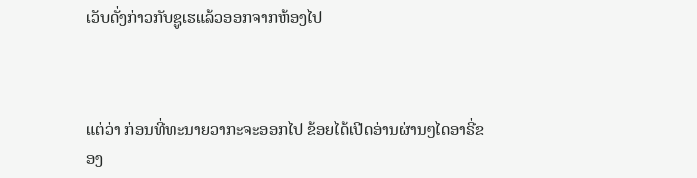ເວັບດັ່ງກ່າວກັບຊູເຮແລ້ວອອກຈາກຫ້ອງໄປ



ແຕ່ວ່າ ກ່ອນທີ່ທະນາຍວາກະຈະອອກໄປ ຂ້ອຍໄດ້ເປີດອ່ານຜ່ານໆໄດອາຣີ່ຂອງ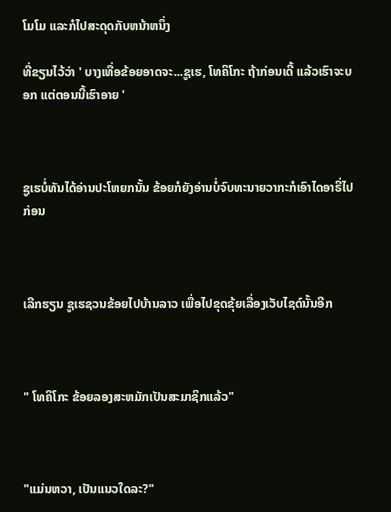ໂມໂມ ແລະກໍໄປສະດຸດກັບຫນ້າຫນຶ່ງ

ທີ່ຂຽນໄວ້ວ່າ ' ບາງເທື່ອຂ້ອຍອາດຈະ...ຊູເຮ, ໂທຄິໂກະ ຖ້າກ່ອນເດີ້ ແລ້ວເຮົາຈະບອກ ແຕ່ຕອນນີ້ເຮົາອາຍ '



ຊູເຮບໍ່ທັນໄດ້ອ່ານປະໂຫຍກນັ້ນ ຂ້ອຍກໍຍັງອ່ານບໍ່ຈົບທະນາຍວາກະກໍເອົາໄດອາຣີ່ໄປກ່ອນ



ເລີກຮຽນ ຊູເຮຊວນຂ້ອຍໄປບ້ານລາວ ເພື່ອໄປຂຸດຂຸ້ຍເລື່ອງເວັບໄຊດ໌ນັ້ນອີກ



" ໂທຄິໂກະ ຂ້ອຍລອງສະຫມັກເປັນສະມາຊິກແລ້ວ"



"ແມ່ນຫວາ, ເປັນແນວໃດລະ?"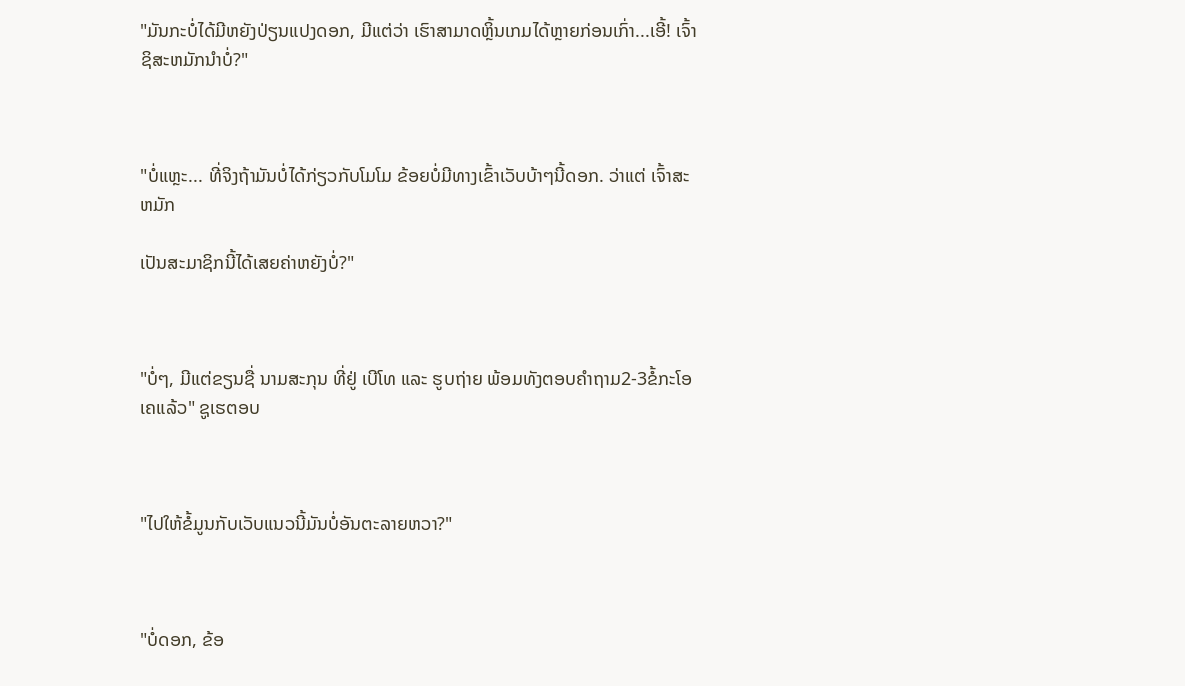"ມັນກະບໍ່ໄດ້ມີຫຍັງປ່ຽນແປງດອກ, ມີແຕ່ວ່າ ເຮົາສາມາດຫຼິ້ນເກມໄດ້ຫຼາຍກ່ອນເກົ່າ...ເອີ້! ເຈົ້າຊິສະຫມັກນຳບໍ່?"



"ບໍ່ແຫຼະ... ທີ່ຈິງຖ້າມັນບໍ່ໄດ້ກ່ຽວກັບໂມໂມ ຂ້ອຍບໍ່ມີທາງເຂົ້າເວັບບ້າໆນີ້ດອກ. ວ່າແຕ່ ເຈົ້າສະຫມັກ

ເປັນສະມາຊິກນີ້ໄດ້ເສຍຄ່າຫຍັງບໍ່?"



"ບໍ່ໆ, ມີແຕ່ຂຽນຊື່ ນາມສະກຸນ ທີ່ຢູ່ ເບີໂທ ແລະ ຮູບຖ່າຍ ພ້ອມທັງຕອບຄຳຖາມ2-3ຂໍ້ກະໂອເຄແລ້ວ" ຊູເຮຕອບ



"ໄປໃຫ້ຂໍ້ມູນກັບເວັບແນວນີ້ມັນບໍ່ອັນຕະລາຍຫວາ?"



"ບໍ່ດອກ, ຂ້ອ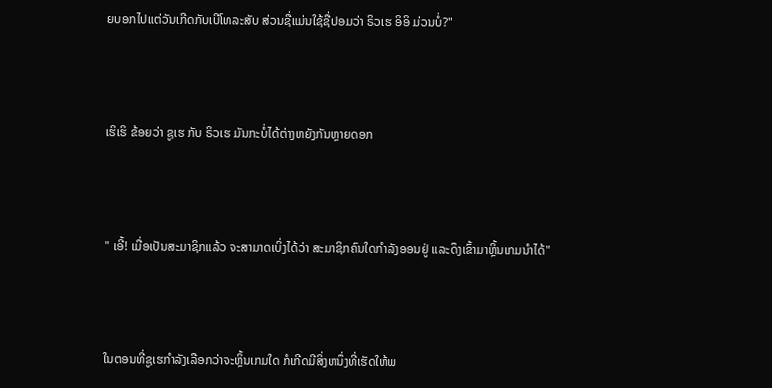ຍບອກໄປແຕ່ວັນເກີດກັບເບີໂທລະສັບ ສ່ວນຊື່ແມ່ນໃຊ້ຊື່ປອມວ່າ ຣິວເຮ ອິອິ ມ່ວນບໍ່?"



ເຮິເຮິ ຂ້ອຍວ່າ ຊູເຮ ກັບ ຣິວເຮ ມັນກະບໍ່ໄດ້ຕ່າງຫຍັງກັນຫຼາຍດອກ



" ເອີ້! ເມື່ອເປັນສະມາຊິກແລ້ວ ຈະສາມາດເບິ່ງໄດ້ວ່າ ສະມາຊິກຄົນໃດກຳລັງອອນຢູ່ ແລະດຶງເຂົ້າມາຫຼິ້ນເກມນຳໄດ້"



ໃນຕອນທີ່ຊູເຮກຳລັງເລືອກວ່າຈະຫຼິ້ນເກມໃດ ກໍເກີດມີສິ່ງຫນຶ່ງທີ່ເຮັດໃຫ້ພ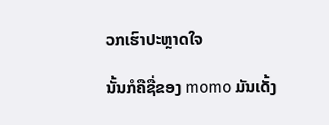ວກເຮົາປະຫຼາດໃຈ

ນັ້ນກໍຄືຊື່ຂອງ momo ມັນເດັ້ງ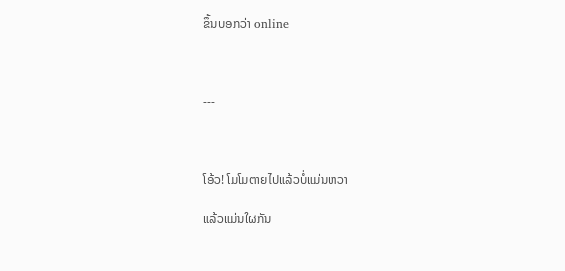ຂຶ້ນບອກວ່າ online



---



ໂອ້ວ! ໂມໂມຕາຍໄປແລ້ວບໍ່ແມ່ນຫວາ

ແລ້ວແມ່ນໃຜກັນ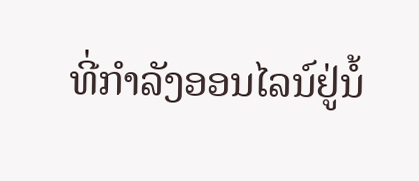ທີ່ກຳລັງອອນໄລນ໌ຢູ່ນໍ້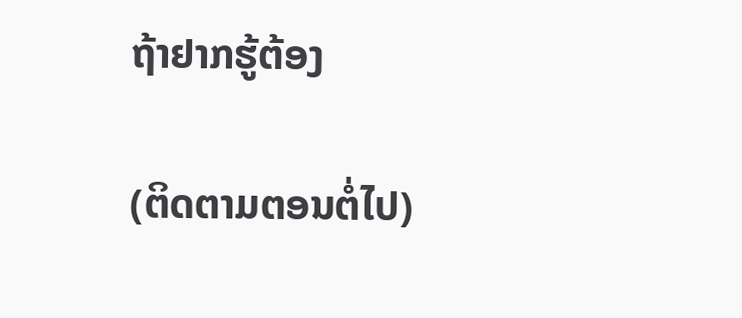ຖ້າຢາກຮູ້ຕ້ອງ

(ຕິດຕາມຕອນຕໍ່ໄປ)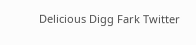Delicious Digg Fark Twitter